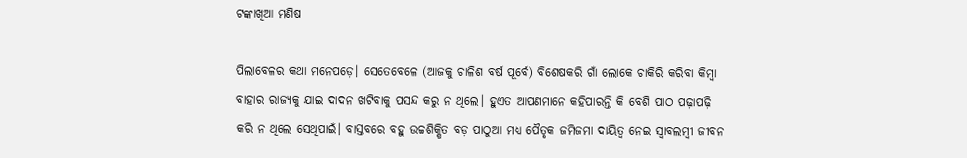ଟଙ୍କାଖିଆ ମଣିଷ

ପିଲାବେଳର କଥା ମନେପଡ଼େ। ସେତେବେଳେ (ଆଜକୁ ଚାଳିଶ ବର୍ଷ ପୂର୍ବେ) ବିଶେଷକରି ଗାଁ ଲୋକେ ଚାକିରି କରିବା କିମ୍ବା ବାହାର ରାଜ୍ୟକୁ ଯାଇ ଦାଦନ ଖଟିବାକୁ ପସନ୍ଦ କରୁ ନ ଥିଲେ। ହୁଏତ ଆପଣମାନେ କହିପାରନ୍ତି କି ବେଶି ପାଠ ପଢ଼ାପଢ଼ି କରି ନ ଥିଲେ ସେଥିପାଇଁ। ବାସ୍ତବରେ ବହୁ ଉଚ୍ଚଶିକ୍ଷିତ ବଡ଼ ପାଠୁଆ ମଧ୍ୟ ପୈତୃକ ଜମିଜମା ଦାୟିତ୍ୱ ନେଇ ସ୍ବାବଲମ୍ବୀ ଜୀବନ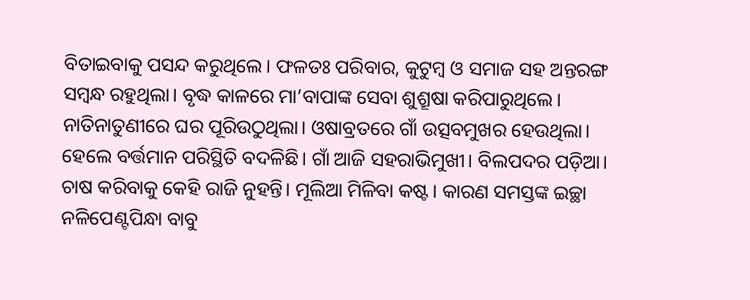ବିତାଇବାକୁ ପସନ୍ଦ କରୁଥିଲେ। ଫଳତଃ ପରିବାର, କୁଟୁମ୍ବ ଓ ସମାଜ ସହ ଅନ୍ତରଙ୍ଗ ସମ୍ବନ୍ଧ ରହୁଥିଲା। ବୃଦ୍ଧ କାଳରେ ମା’ବାପାଙ୍କ ସେବା ଶୁଶ୍ରୂଷା କରିପାରୁଥିଲେ। ନାତିନାତୁଣୀରେ ଘର ପୂରିଉଠୁଥିଲା। ଓଷାବ୍ରତରେ ଗାଁ ଉତ୍ସବମୁଖର ହେଉଥିଲା। ହେଲେ ବର୍ତ୍ତମାନ ପରିସ୍ଥିତି ବଦଳିଛି। ଗାଁ ଆଜି ସହରାଭିମୁଖୀ। ବିଲପଦର ପଡ଼ିଆ। ଚାଷ କରିବାକୁ କେହି ରାଜି ନୁହନ୍ତି। ମୂଲିଆ ମିଳିବା କଷ୍ଟ। କାରଣ ସମସ୍ତଙ୍କ ଇଚ୍ଛା ନଳିପେଣ୍ଟପିନ୍ଧା ବାବୁ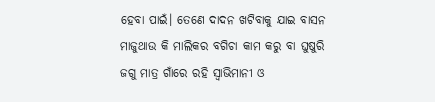ହେବା ପାଇଁ। ତେଣେ ଦାଦନ ଖଟିବାକୁ ଯାଇ ବାସନ ମାଜୁଥାଉ କି ମାଲିକର ବଗିଚା କାମ କରୁ ବା ଘୁଷୁରି ଜଗୁ ମାତ୍ର ଗାଁରେ ରହି ସ୍ବାଭିମାନୀ ଓ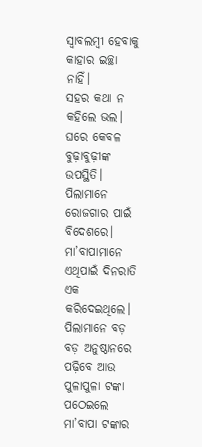ସ୍ବାବଲମ୍ବୀ ହେବାକୁ କାହାର ଇଚ୍ଛା ନାହିଁ।
ସହର କଥା ନ କହିଲେ ଭଲ। ଘରେ କେବଳ ବୁଢ଼ାବୁଢ଼ୀଙ୍କ ଉପସ୍ଥିତି। ପିଲାମାନେ ରୋଜଗାର ପାଇଁ ବିଦେଶରେ। ମା’ବାପାମାନେ ଏଥିପାଇଁ ଦିନରାତି ଏକ କରିଦେଇଥିଲେ। ପିଲାମାନେ ବଡ଼ ବଡ଼ ଅନୁଷ୍ଠାନରେ ପଢ଼ିବେ ଆଉ ପୁଳାପୁଳା ଟଙ୍କା ପଠେଇଲେ ମା’ବାପା ଟଙ୍କାର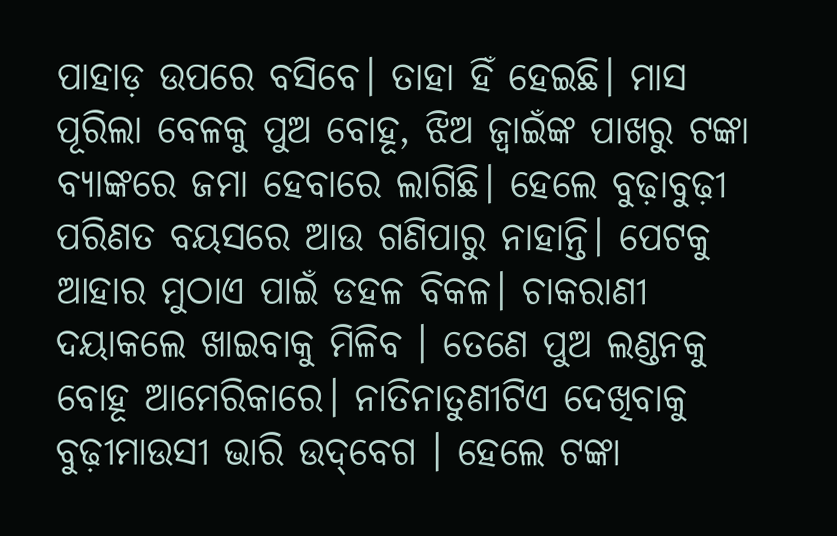ପାହାଡ଼ ଉପରେ ବସିବେ। ତାହା ହିଁ ହେଇଛି। ମାସ ପୂରିଲା ବେଳକୁ ପୁଅ ବୋହୂ, ଝିଅ ଜ୍ବାଇଁଙ୍କ ପାଖରୁ ଟଙ୍କା ବ୍ୟାଙ୍କରେ ଜମା ହେବାରେ ଲାଗିଛି। ହେଲେ ବୁଢ଼ାବୁଢ଼ୀ ପରିଣତ ବୟସରେ ଆଉ ଗଣିପାରୁ ନାହାନ୍ତି। ପେଟକୁ ଆହାର ମୁଠାଏ ପାଇଁ ଡହଳ ବିକଳ। ଚାକରାଣୀ ଦୟାକଲେ ଖାଇବାକୁ ମିଳିବ । ତେଣେ ପୁଅ ଲଣ୍ଡନକୁ ବୋହୂ ଆମେରିକାରେ। ନାତିନାତୁଣୀଟିଏ ଦେଖିବାକୁ ବୁଢ଼ୀମାଉସୀ ଭାରି ଉଦ୍‌ବେଗ । ହେଲେ ଟଙ୍କା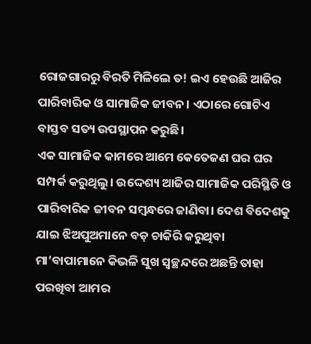ରୋଜଗାରରୁ ବିରତି ମିଳିଲେ ତ! ଇଏ ହେଉଛି ଆଜିର ପାରିବାରିକ ଓ ସାମାଜିକ ଜୀବନ। ଏଠାରେ ଗୋଟିଏ ବାସ୍ତବ ସତ୍ୟ ଉପସ୍ଥାପନ କରୁଛି।
ଏକ ସାମାଜିକ କାମରେ ଆମେ କେତେଜଣ ଘର ଘର ସମ୍ପର୍କ କରୁଥିଲୁ। ଉଦ୍ଦେଶ୍ୟ ଆଜିର ସାମାଜିକ ପରିସ୍ଥିତି ଓ ପାରିବାରିକ ଜୀବନ ସମ୍ବନ୍ଧରେ ଜାଣିବା। ଦେଶ ବିଦେଶକୁ ଯାଇ ଝିଅପୁଅମାନେ ବଡ଼ ଚାକିରି କରୁଥିବା ମା’ବାପାମାନେ କିଭଳି ସୁଖ ସ୍ବଚ୍ଛନ୍ଦରେ ଅଛନ୍ତି ତାହା ପରଖିବା ଆମର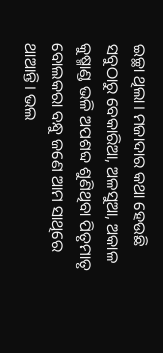ଇଚ୍ଛା ଥିଲା। ମଜାଦାର କଥା ହେଉଛି ସବୁଠାରୁ ବେକାରିଆ, ଅଳସୁଆ, ଅକାଳ କୁଷ୍ମାଣ୍ଡ ଭଳି ଅପଶବ୍ଦ ଶୁଣିଥିବା ପିତୃମାତୃ ବୋଲକରା ବନ୍ଧୁ ଜଣେ ଆମ ସାଥିରେ ଥାଆନ୍ତି। ଭଲ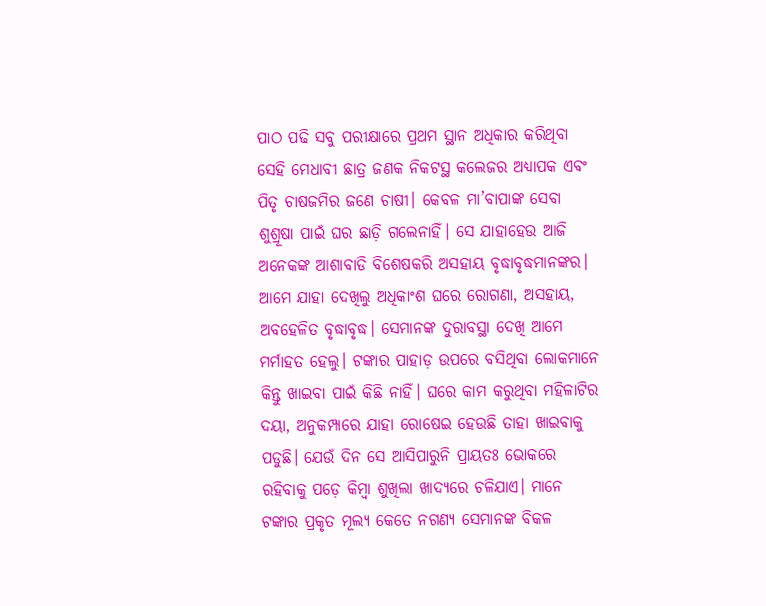ପାଠ ପଢି ସବୁ ପରୀକ୍ଷାରେ ପ୍ରଥମ ସ୍ଥାନ ଅଧିକାର କରିଥିବା ସେହି ମେଧାବୀ ଛାତ୍ର ଜଣକ ନିକଟସ୍ଥ କଲେଜର ଅଧ୍ୟାପକ ଏବଂ ପିତୃ ଚାଷଜମିର ଜଣେ ଚାଷୀ। କେବଳ ମା’ବାପାଙ୍କ ସେବା ଶୁଶ୍ରୂଷା ପାଇଁ ଘର ଛାଡ଼ି ଗଲେନାହିଁ। ସେ ଯାହାହେଉ ଆଜି ଅନେକଙ୍କ ଆଶାବାଡି ବିଶେଷକରି ଅସହାୟ ବୃଦ୍ଧାବୃଦ୍ଧମାନଙ୍କର। ଆମେ ଯାହା ଦେଖିଲୁ ଅଧିକାଂଶ ଘରେ ରୋଗଣା, ଅସହାୟ, ଅବହେଳିତ ବୃଦ୍ଧାବୃଦ୍ଧ। ସେମାନଙ୍କ ଦୁରାବସ୍ଥା ଦେଖି ଆମେ ମର୍ମାହତ ହେଲୁ। ଟଙ୍କାର ପାହାଡ଼ ଉପରେ ବସିଥିବା ଲୋକମାନେ କିନ୍ତୁ ଖାଇବା ପାଇଁ କିଛି ନାହିଁ। ଘରେ କାମ କରୁଥିବା ମହିଳାଟିର ଦୟା, ଅନୁକମ୍ପାରେ ଯାହା ରୋଷେଇ ହେଉଛି ତାହା ଖାଇବାକୁ ପଡୁଛି। ଯେଉଁ ଦିନ ସେ ଆସିପାରୁନି ପ୍ରାୟତଃ ଭୋକରେ ରହିବାକୁ ପଡ଼େ କିମ୍ବା ଶୁଖିଲା ଖାଦ୍ୟରେ ଚଳିଯାଏ। ମାନେ ଟଙ୍କାର ପ୍ରକୃତ ମୂଲ୍ୟ କେତେ ନଗଣ୍ୟ ସେମାନଙ୍କ ବିକଳ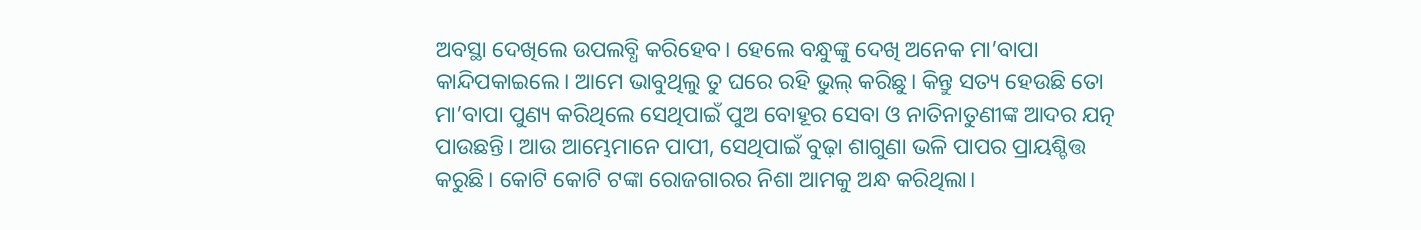ଅବସ୍ଥା ଦେଖିଲେ ଉପଲବ୍ଧି କରିହେବ। ହେଲେ ବନ୍ଧୁଙ୍କୁ ଦେଖି ଅନେକ ମା’ବାପା କାନ୍ଦିପକାଇଲେ। ଆମେ ଭାବୁଥିଲୁ ତୁ ଘରେ ରହି ଭୁଲ୍‌ କରିଛୁ। କିନ୍ତୁ ସତ୍ୟ ହେଉଛି ତୋ ମା’ବାପା ପୁଣ୍ୟ କରିଥିଲେ ସେଥିପାଇଁ ପୁଅ ବୋହୂର ସେବା ଓ ନାତିନାତୁଣୀଙ୍କ ଆଦର ଯତ୍ନ ପାଉଛନ୍ତି। ଆଉ ଆମ୍ଭେମାନେ ପାପୀ, ସେଥିପାଇଁ ବୁଢ଼ା ଶାଗୁଣା ଭଳି ପାପର ପ୍ରାୟଶ୍ଚିତ୍ତ କରୁଛି। କୋଟି କୋଟି ଟଙ୍କା ରୋଜଗାରର ନିଶା ଆମକୁ ଅନ୍ଧ କରିଥିଲା।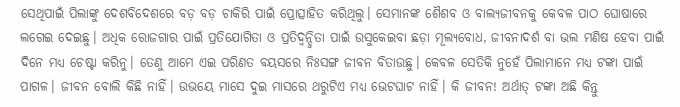ସେଥିପାଇଁ ପିଲାଙ୍କୁ ଦେଶବିଦେଶରେ ବଡ଼ ବଡ଼ ଚାକିରି ପାଇଁ ପ୍ରୋତ୍ସାହିତ କରିଥିଲୁ। ସେମାନଙ୍କ ଶୈଶବ ଓ ବାଲ୍ୟଜୀବନକୁ କେବଳ ପାଠ ଘୋଷାରେ ଲଗେଇ ଦେଇଛୁ। ଅଧିକ ରୋଜଗାର ପାଇଁ ପ୍ରତିଯୋଗିତା ଓ ପ୍ରତିଦ୍ବନ୍ଦ୍ୱିତା ପାଇଁ ଉସୁକେଇବା ଛଡ଼ା ମୂଲ୍ୟବୋଧ, ଜୀବନାଦର୍ଶ ବା ଭଲ ମଣିଷ ହେବା ପାଇଁ ଦିନେ ମଧ୍ୟ ଚେଷ୍ଟା କରିନୁ। ତେଣୁ ଆମେ ଏଇ ପରିଣତ ବୟସରେ ନିଃସଙ୍ଗ ଜୀବନ ବିତାଉଛୁ। କେବଳ ସେତିକି ନୁହେଁ ପିଲାମାନେ ମଧ୍ୟ ଟଙ୍କା ପାଇଁ ପାଗଳ। ଜୀବନ ବୋଲି କିଛି ନାହିଁ। ଉଭୟେ ମାସେ ଦୁଇ ମାସରେ ଥରୁଟିଏ ମଧ୍ୟ ଭେଟଘାଟ ନାହିଁ। କି ଜୀବନ! ଅର୍ଥାତ୍‌ ଟଙ୍କା ଅଛି କିନ୍ତୁ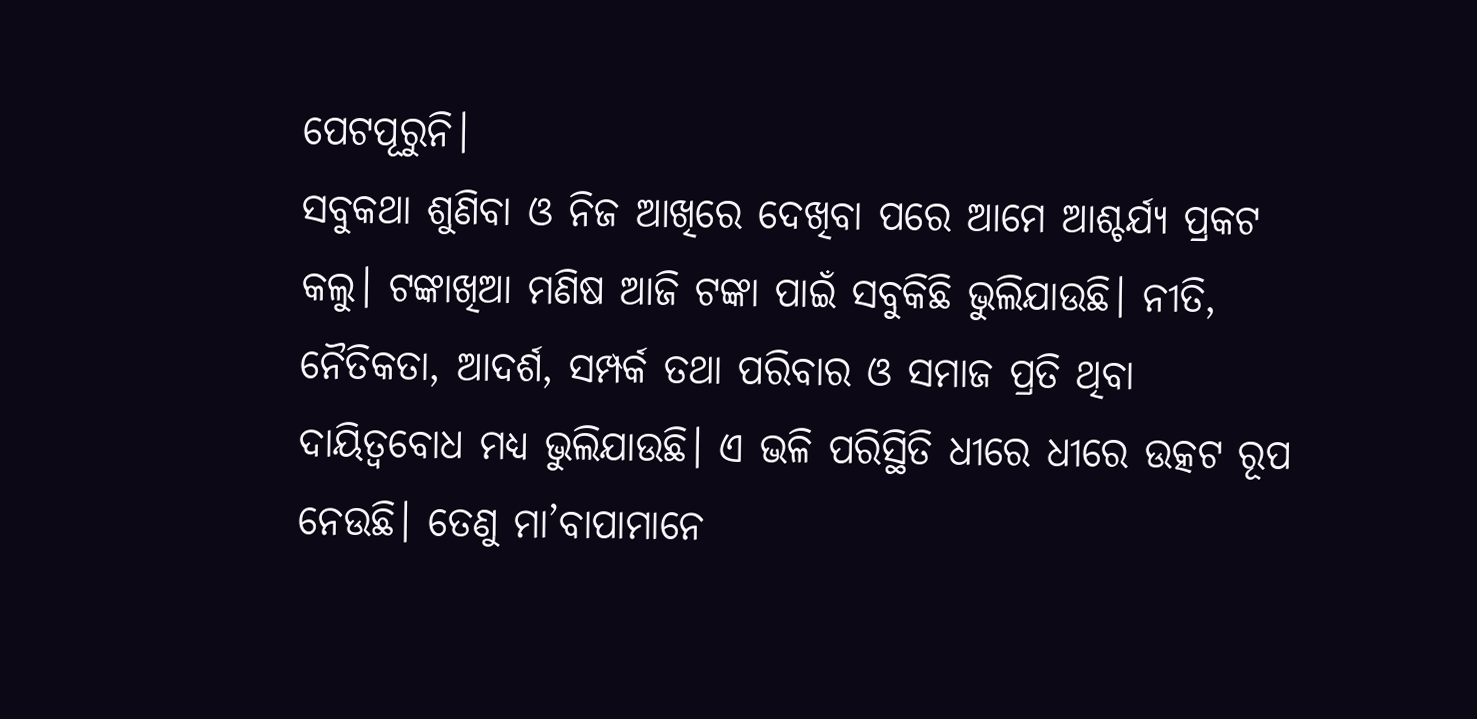ପେଟପୂରୁନି।
ସବୁକଥା ଶୁଣିବା ଓ ନିଜ ଆଖିରେ ଦେଖିବା ପରେ ଆମେ ଆଶ୍ଚର୍ଯ୍ୟ ପ୍ରକଟ କଲୁ। ଟଙ୍କାଖିଆ ମଣିଷ ଆଜି ଟଙ୍କା ପାଇଁ ସବୁକିଛି ଭୁଲିଯାଉଛି। ନୀତି, ନୈତିକତା, ଆଦର୍ଶ, ସମ୍ପର୍କ ତଥା ପରିବାର ଓ ସମାଜ ପ୍ରତି ଥିବା ଦାୟିତ୍ୱବୋଧ ମଧ୍ୟ ଭୁଲିଯାଉଛି। ଏ ଭଳି ପରିସ୍ଥିତି ଧୀରେ ଧୀରେ ଉତ୍କଟ ରୂପ ନେଉଛି। ତେଣୁ ମା’ବାପାମାନେ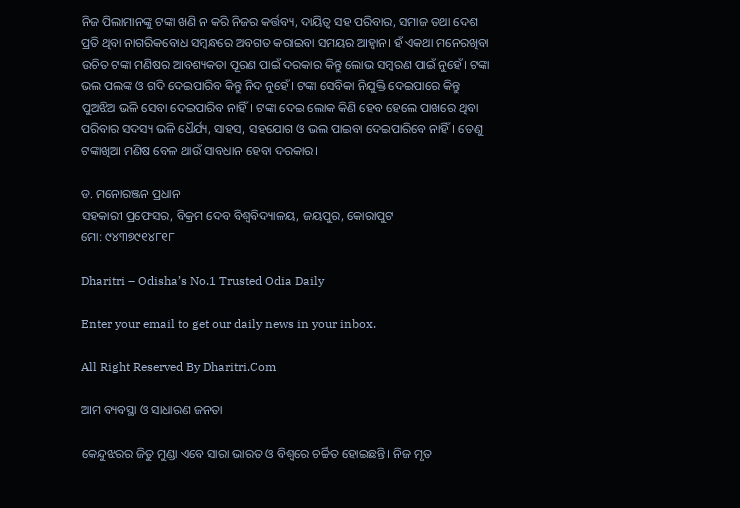ନିଜ ପିଲାମାନଙ୍କୁ ଟଙ୍କା ଖଣି ନ କରି ନିଜର କର୍ତ୍ତବ୍ୟ, ଦାୟିତ୍ୱ ସହ ପରିବାର, ସମାଜ ତଥା ଦେଶ ପ୍ରତି ଥିବା ନାଗରିକବୋଧ ସମ୍ବନ୍ଧରେ ଅବଗତ କରାଇବା ସମୟର ଆହ୍ବାନ। ହଁ ଏକଥା ମନେରଖିବା ଉଚିତ ଟଙ୍କା ମଣିଷର ଆବଶ୍ୟକତା ପୂରଣ ପାଇଁ ଦରକାର କିନ୍ତୁ ଲୋଭ ସମ୍ବରଣ ପାଇଁ ନୁହେଁ। ଟଙ୍କା ଭଲ ପଲଙ୍କ ଓ ଗଦି ଦେଇପାରିବ କିନ୍ତୁ ନିଦ ନୁହେଁ। ଟଙ୍କା ସେବିକା ନିଯୁକ୍ତି ଦେଇପାରେ କିନ୍ତୁ ପୁଅଝିଅ ଭଳି ସେବା ଦେଇପାରିବ ନାହିଁ। ଟଙ୍କା ଦେଇ ଲୋକ କିଣି ହେବ ହେଲେ ପାଖରେ ଥିବା ପରିବାର ସଦସ୍ୟ ଭଳି ଧୈର୍ଯ୍ୟ, ସାହସ, ସହଯୋଗ ଓ ଭଲ ପାଇବା ଦେଇପାରିବେ ନାହିଁ। ତେଣୁ ଟଙ୍କାଖିଆ ମଣିଷ ବେଳ ଥାଉଁ ସାବଧାନ ହେବା ଦରକାର।

ଡ. ମନୋରଞ୍ଜନ ପ୍ରଧାନ
ସହକାରୀ ପ୍ରଫେସର, ବିକ୍ରମ ଦେବ ବିଶ୍ବବିଦ୍ୟାଳୟ, ଜୟପୁର, କୋରାପୁଟ
ମୋ: ୯୪୩୭୯୧୪୮୧୮

Dharitri – Odisha’s No.1 Trusted Odia Daily

Enter your email to get our daily news in your inbox.

All Right Reserved By Dharitri.Com

ଆମ ବ୍ୟବସ୍ଥା ଓ ସାଧାରଣ ଜନତା

କେନ୍ଦୁଝରର ଜିତୁ ମୁଣ୍ଡା ଏବେ ସାରା ଭାରତ ଓ ବିଶ୍ୱରେ ଚର୍ଚ୍ଚିତ ହୋଇଛନ୍ତି। ନିଜ ମୃତ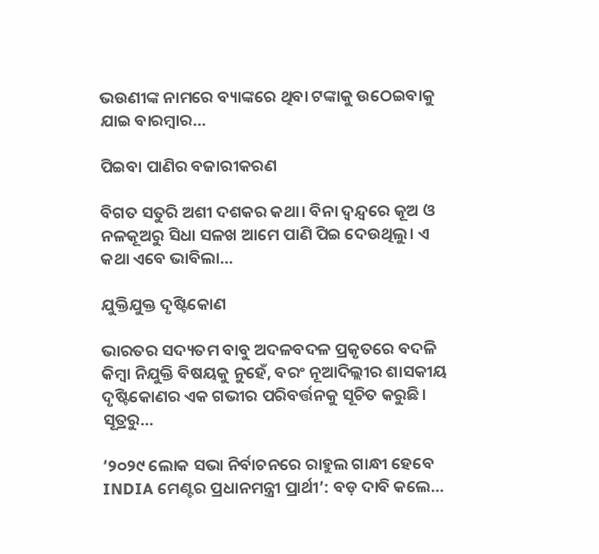ଭଉଣୀଙ୍କ ନାମରେ ବ୍ୟାଙ୍କରେ ଥିବା ଟଙ୍କାକୁ ଉଠେଇବାକୁ ଯାଇ ବାରମ୍ବାର…

ପିଇବା ପାଣିର ବଜାରୀକରଣ

ବିଗତ ସତୁରି ଅଶୀ ଦଶକର କଥା। ବିନା ଦ୍ୱନ୍ଦ୍ୱରେ କୂଅ ଓ ନଳକୂଅରୁ ସିଧା ସଳଖ ଆମେ ପାଣି ପିଇ ଦେଉଥିଲୁ। ଏ କଥା ଏବେ ଭାବିଲା…

ଯୁକ୍ତିଯୁକ୍ତ ଦୃଷ୍ଟିକୋଣ

ଭାରତର ସଦ୍ୟତମ ବାବୁ ଅଦଳବଦଳ ପ୍ରକୃତରେ ବଦଳି କିମ୍ବା ନିଯୁକ୍ତି ବିଷୟକୁ ନୁହେଁ, ବରଂ ନୂଆଦିଲ୍ଲୀର ଶାସକୀୟ ଦୃଷ୍ଟିକୋଣର ଏକ ଗଭୀର ପରିବର୍ତ୍ତନକୁ ସୂଚିତ କରୁଛି। ସୂତ୍ରରୁ…

‘୨୦୨୯ ଲୋକ ସଭା ନିର୍ବାଚନରେ ରାହୁଲ ଗାନ୍ଧୀ ହେବେ INDIA ମେଣ୍ଟର ପ୍ରଧାନମନ୍ତ୍ରୀ ପ୍ରାର୍ଥୀ’: ବଡ଼ ଦାବି କଲେ…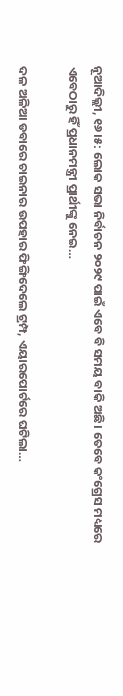ନୂଆଦିଲ୍ଲୀ, ୧୬।୫: ଲୋକ ସଭା ନିର୍ବାଚନ ୨୦୨୯ ପାଇଁ ଏବେ ବି ସମୟ ବାକି ଅଛି। ତେବେ କଂଗ୍ରେସ ମଧ୍ୟରେ ଏବେଠାରୁ ହିଁ ପ୍ରଧାନମନ୍ତ୍ରୀ ପ୍ରାର୍ଥୀଙ୍କୁ ନେଇ…

ଦଳ ଅଳିଆ ଡବାରେ ଚାଇନାର ଉପହାର ଫିଙ୍ଗିଦେଲେ ଟ୍ରମ୍ପ, ଏୟାରପୋର୍ଟରେ ଘଟିଲା…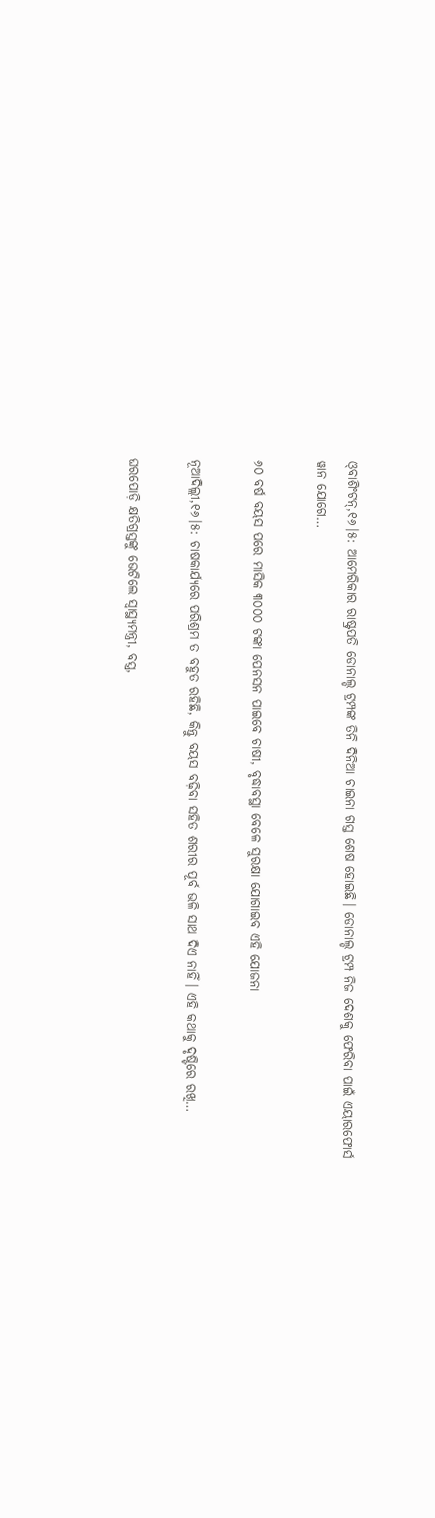ଓ୍‌ବାଶିଂଟନ୍‌,୧୬।୫: ଆମେରିକାର ରାଷ୍ଟ୍ରପତି ଡୋନାଲ୍ଡ ଟ୍ରମ୍ପଙ୍କ ତିନି ଦିନିଆ ଚାଇନା ଗସ୍ତ ଶେଷ ହୋଇଛି। ଡୋନାଲ୍ଡ ଟ୍ରମ୍ପ ନିଜ ଦେଶକୁ ଫେରିବା ପାଇଁ ଏୟାରଫୋର୍ସ ୱାନ ଯୋଗେ…

୬୦ ବର୍ଷ ବୟସ ପରେ ମାସିକ ୩୦୦୦ ଟଙ୍କା ପେନସନ ପାଇବେ ଚାଷୀ, ବୃଦ୍ଧାବସ୍ଥା ବେଳେ ସୁରକ୍ଷା ଯୋଗାଇବ ଏହି ଯୋଜନା

ନୂଆଦିଲ୍ଲୀ,୧୬।୫: ଚାଷକାର୍ଯ୍ୟରେ ପରିଶ୍ରମ ତ ବହୁତ ରହିଛି, କିନ୍ତୁ ବୟସ ବଢ଼ିବା ସହିତ ଶରୀର ପୂର୍ବ ଭଳି ସାଥ ଦିଏ ନାହିଁ। ଏହି କଥାକୁ ଦୃଷ୍ଟିରେ ରଖି…

ଘରପୋଡ଼ି କ୍ଷତିଗ୍ରସ୍ତଙ୍କୁ ଭେଟିଲେ ସ୍ବାସ୍ଥ୍ୟମନ୍ତ୍ରୀ, ବସ୍ତ୍ର,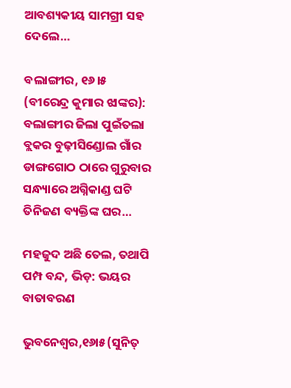ଆବଶ୍ୟକୀୟ ସାମଗ୍ରୀ ସହ ଦେଲେ…

ବଲାଙ୍ଗୀର, ୧୬।୫ (ବୀରେନ୍ଦ୍ର କୁମାର ଝାଙ୍କର): ବଲାଙ୍ଗୀର ଜିଲା ପୁଇଁତଲା ବ୍ଲକର ବୁଢ଼ୀସିଣ୍ଡୋଲ ଗାଁର ଡାଙ୍ଗଗୋଠ ଠାରେ ଗୁରୁବାର ସନ୍ଧ୍ୟାରେ ଅଗ୍ନିକାଣ୍ଡ ଘଟି ତିନିଜଣ ବ୍ୟକ୍ତିଙ୍କ ଘର…

ମହଜୁଦ ଅଛି ତେଲ, ତଥାପି ପମ୍ପ ବନ୍ଦ, ଭିଡ଼: ଭୟର ବାତାବରଣ

ଭୁବନେଶ୍ୱର,୧୬ା୫(ସୁନିତ୍‌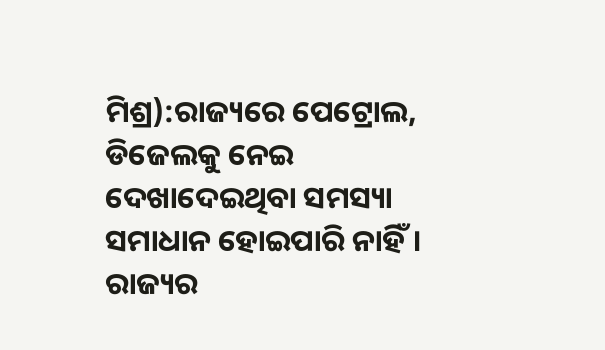ମିଶ୍ର):ରାଜ୍ୟରେ ପେଟ୍ରୋଲ, ଡିଜେଲକୁ ନେଇ ଦେଖାଦେଇଥିବା ସମସ୍ୟା ସମାଧାନ ହୋଇପାରି ନାହିଁ। ରାଜ୍ୟର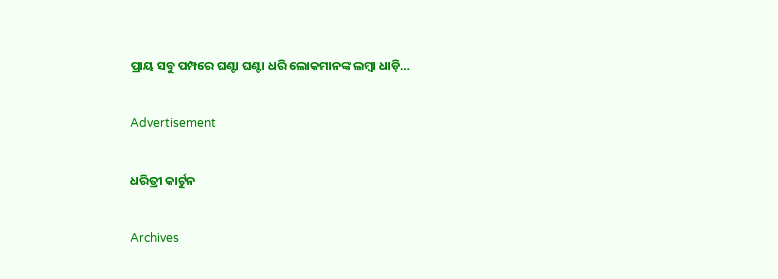ପ୍ରାୟ ସବୁ ପମ୍ପରେ ଘଣ୍ଟା ଘଣ୍ଟା ଧରି ଲୋକମାନଙ୍କ ଲମ୍ବା ଧାଡ଼ି…

Advertisement

ଧରିତ୍ରୀ କାର୍ଟୁନ

Archives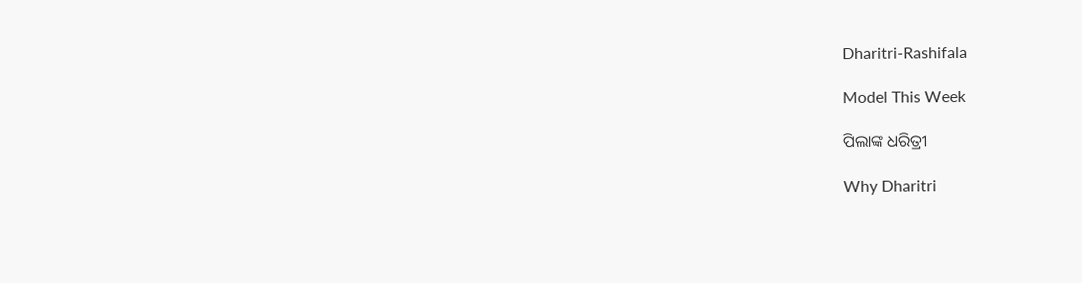Dharitri-Rashifala

Model This Week

ପିଲାଙ୍କ ଧରିତ୍ରୀ

Why Dharitri